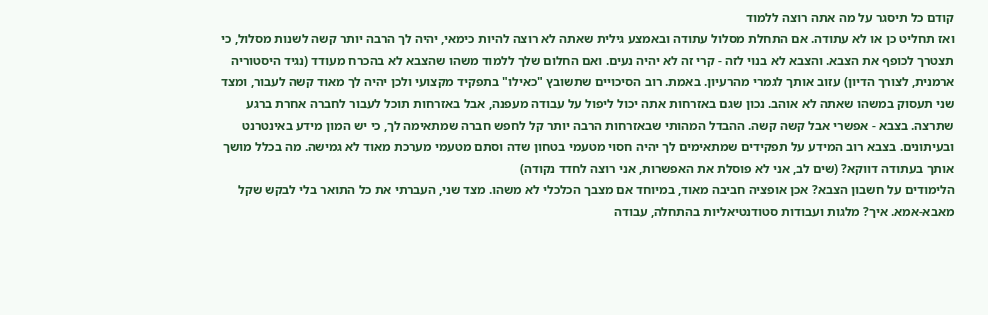קודם כל תיסגר על מה אתה רוצה ללמוד
ואז תחליט כן או לא עתודה. אם התחלת מסלול עתודה ובאמצע גילית שאתה לא רוצה להיות כימאי, יהיה לך הרבה יותר קשה לשנות מסלול, כי תצטרך לכופף את הצבא. והצבא לא בנוי לזה - קרי זה לא יהיה נעים. ואם החלום שלך ללמוד משהו שהצבא לא בהכרח מעודד (נגיד היסטוריה ארמנית, לצורך הדיון) עזוב אותך לגמרי מהרעיון. באמת. רוב הסיכויים שתשובץ "כאילו" בתפקיד מקצועי ולכן יהיה לך מאוד קשה לעבור, ומצד שני תעסוק במשהו שאתה לא אוהב. נכון שגם באזרחות אתה יכול ליפול על עבודה מעפנה, אבל באזרחות תוכל לעבור לחברה אחרת ברגע שתרצה. בצבא - אפשרי אבל קשה קשה. ההבדל המהותי שבאזרחות הרבה יותר קל לחפש חברה שמתאימה לך, כי יש המון מידע באינטרנט ובעיתונים. בצבא רוב המידע על תפקידים שמתאימים לך יהיה חסוי מטעמי בטחון שדה וסתם מטעמי מערכת מאוד לא גמישה. מה בכלל מושך אותך בעתודה דווקא? (שים לב, אני לא פוסלת את האפשרות, אני רוצה לחדד נקודה)
הלימודים על חשבון הצבא? אכן אופציה חביבה מאוד, במיוחד אם מצבך הכלכלי לא משהו. מצד שני, העברתי את כל התואר בלי לבקש שקל מאבא-אמא. איך? מלגות ועבודות סטודנטיאליות בהתחלה, עבודה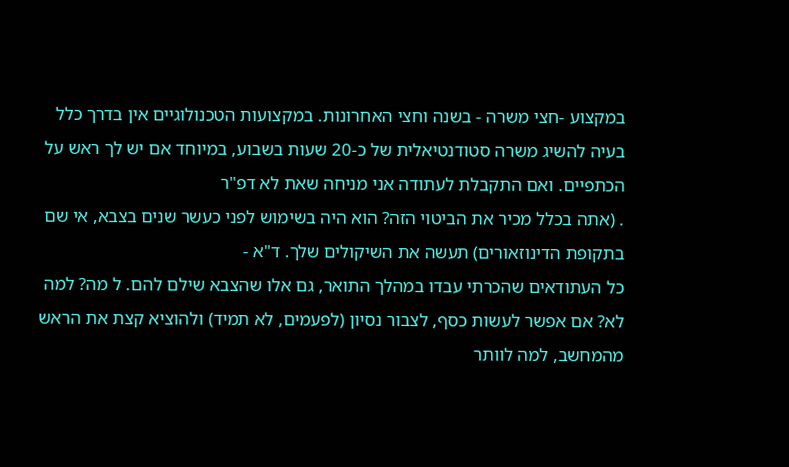במקצוע -חצי משרה - בשנה וחצי האחרונות. במקצועות הטכנולוגיים אין בדרך כלל בעיה להשיג משרה סטודנטיאלית של כ-20 שעות בשבוע, במיוחד אם יש לך ראש על הכתפיים. ואם התקבלת לעתודה אני מניחה שאת לא דפ"ר
. (אתה בכלל מכיר את הביטוי הזה? הוא היה בשימוש לפני כעשר שנים בצבא, אי שם בתקופת הדינוזאורים) תעשה את השיקולים שלך. ד"א -
כל העתודאים שהכרתי עבדו במהלך התואר, גם אלו שהצבא שילם להם. ל מה? למה לא? אם אפשר לעשות כסף, לצבור נסיון (לפעמים, לא תמיד) ולהוציא קצת את הראש מהמחשב, למה לוותר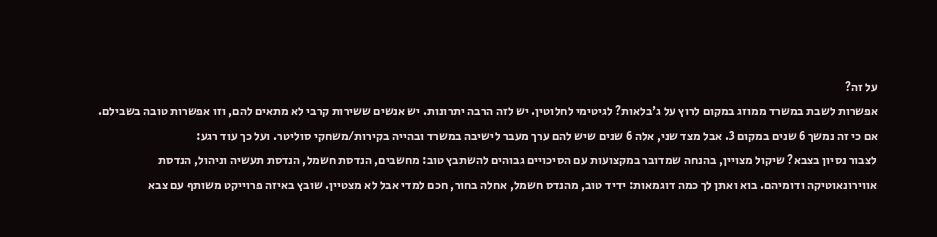על זה?
אפשרות לשבת במשרד ממוזג במקום לרוץ על ג'בלאות? לגיטימי לחלוטין. יש לזה הרבה יתרונות. יש אנשים ששירות קרבי לא מתאים להם, וזו אפשרות טובה בשבילם. אם כי זה נמשך 6 שנים במקום 3. אבל מצד שני, אלה 6 שנים שיש להם ערך מעבר לישיבה במשרד ובהייה בקירות/משחקי סוליטר. ועל כך עוד רגע:
לצבור נסיון בצבא? שיקול מצויין, בהנחה שמדובר במקצועות עם הסיכויים גבוהים להשתבץ טוב: מחשבים, הנדסת חשמל, הנדסת תעשיה וניהול, הנדסת אווירונאוטיקה ודומיהם. בוא ואתן לך כמה דוגמאות: ידיד טוב, מהנדס חשמל, אחלה בחור, חכם למדי אבל לא מצטיין. שובץ באיזה פרוייקט משותף עם צבא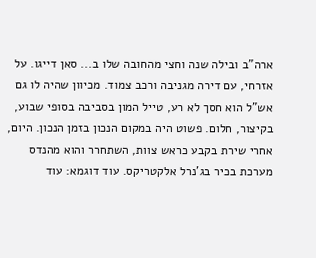ארה"ב ובילה שנה וחצי מהחובה שלו ב... סאן דייגו. על אזרחי, עם דירה מגניבה ורכב צמוד. מכיוון שהיה לו גם אש"ל הוא חסך לא רע, טייל המון בסביבה בסופי שבוע, בקיצור, חלום. פשוט היה במקום הנכון בזמן הנכון. היום, אחרי שירת בקבע כראש צוות, השתחרר והוא מהנדס מערכת בכיר בג'נרל אלקטריקס. עוד דוגמא: עוד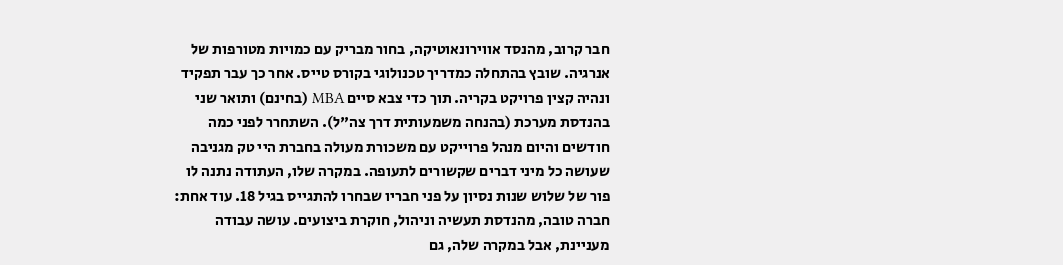חבר קרוב, מהנסד אווירונאוטיקה, בחור מבריק עם כמויות מטורפות של אנרגיה. שובץ בהתחלה כמדריך טכנולוגי בקורס טייס. אחר כך עבר תפקיד ונהיה קצין פרויקט בקריה. תוך כדי צבא סיים MBA (בחינם) ותואר שני בהנדסת מערכת (בהנחה משמעותית דרך צה"ל). השתחרר לפני כמה חודשים והיום מנהל פרוייקט עם משכורת מעולה בחברת היי טק מגניבה שעושה כל מיני דברים שקשורים לתעופה. במקרה שלו, העתודה נתנה לו פור של שלוש שנות נסיון על פני חבריו שבחרו להתגייס בגיל 18. עוד אחת: חברה טובה, מהנדסת תעשיה וניהול, חוקרת ביצועים. עושה עבודה מעניינת, אבל במקרה שלה, גם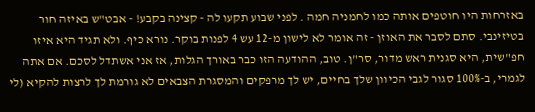באזרחות היו חוטפים אותה כמו לחמניה חמה . לפני שבוע תקעו לה - קצינה בקבע! - אבט"ש באיזה חור בטיזינבי. סתם לסבר את האוזן - זה אומר לא לישון מ-12 עש 4 לפנות בוקר. נורא כיף. ולא תגיד היא איזו חפ"שית, היא סגנית ראש מדור, סר"ן. טוב, ההודעה הזו כבר באורך הגלות, אז אני אשתדל לסכם. אם אתה לגמרי, ב-100% סגור לגבי הכיוון שלך בחיים, יש לך מרפקים והמסגרת הצבאים לא גורמת לך לרצות להקיא (לי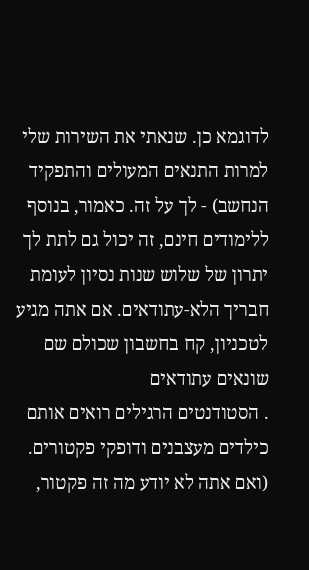לדוגמא כן. שנאתי את השירות שלי למרות התנאים המעולים והתפקיד הנחשב) - לך על זה. כאמור, בנוסף ללימודים חינם, זה יכול גם לתת לך יתרון של שלוש שנות נסיון לעומת חבריך הלא-עתודאים. אם אתה מגיע לטכניון, קח בחשבון שכולם שם שונאים עתודאים
. הסטודנטים הרגילים רואים אותם כילדים מעצבנים ודופקי פקטורים. (ואם אתה לא יודע מה זה פקטור,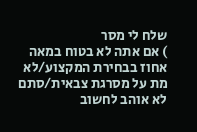שלח לי מסר
) אם אתה לא בטוח במאה אחוז בבחירת המקצוע/לא מת על מסרגת צבאית/סתם לא אוהב לחשוב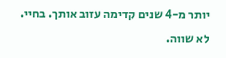יותר מ-4 שנים קדימה עזוב אותך. בחיי. לא שווה.